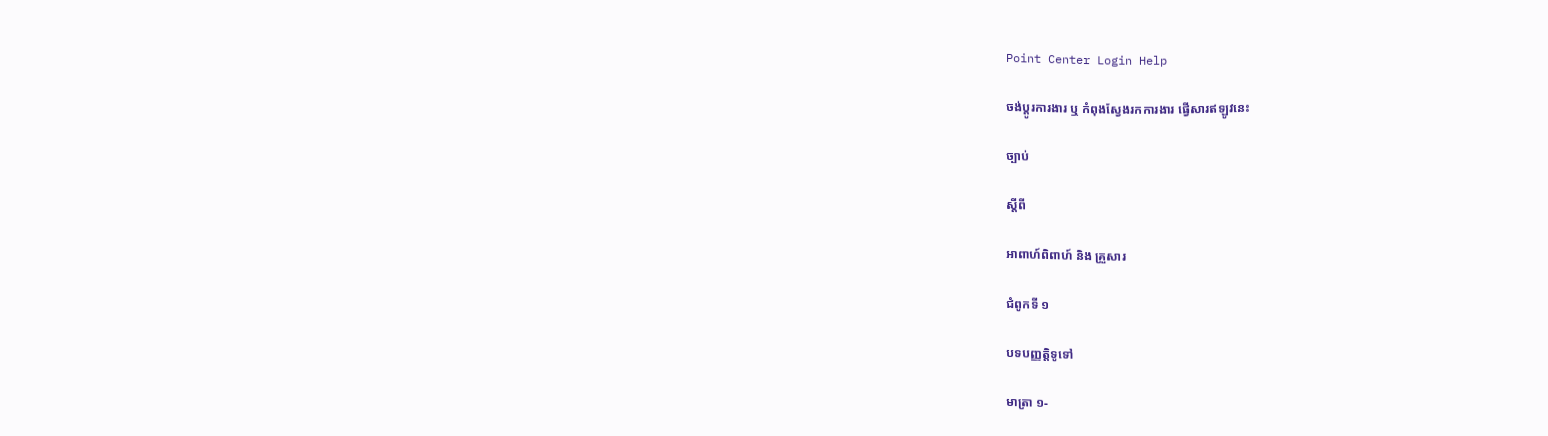Point Center Login Help

ចង់ប្តូរការងារ ឬ កំពុងស្វែងរកការងារ ផ្វើសារឥឡូវនេះ

ច្បាប់

ស្តីពី

អាពាហ៍ពិពាហ៍ និង គ្រួសារ

ជំពូកទី ១

បទបញ្ញត្តិទូទៅ

មាត្រា ១-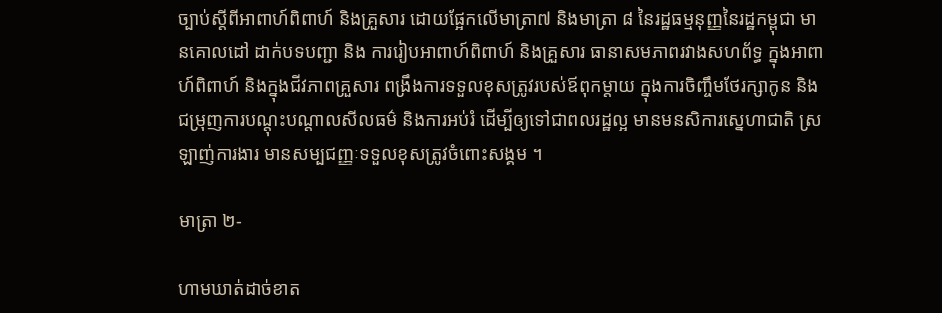ច្បាប់ស្តីពីអាពាហ៍ពិពាហ៍ និងគ្រួសារ ដោយផ្អែកលើមាត្រា៧ និងមាត្រា ៨ នៃរដ្ឋធម្មនុញ្ញនៃរដ្ឋកម្ពុជា មានគោលដៅ ដាក់បទបញ្ជា និង ការរៀបអាពាហ៍ពិពាហ៍ និងគ្រួសារ ធានាសមភាពរវាងសហព័ទ្ធ ក្នុងអាពាហ៍ពិពាហ៍ និងក្នុងជីវភាពគ្រួសារ ពង្រឹងការទទួលខុសត្រូវរបស់ឪពុកម្តាយ ក្នុងការចិញ្ចឹមថែរក្សាកូន និងជម្រុញការបណ្តុះបណ្តាលសីលធម៌ និងការអប់រំ ដើម្បីឲ្យទៅជាពលរដ្ឋល្អ មានមនសិការសេ្នហាជាតិ ស្រឡាញ់ការងារ មានសម្បជញ្ញៈទទួលខុសត្រូវចំពោះសង្គម ។

មាត្រា ២-

ហាមឃាត់ដាច់ខាត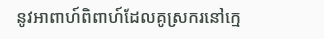នូវអាពាហ៍ពិពាហ៍ដែលគូស្រករនៅក្មេ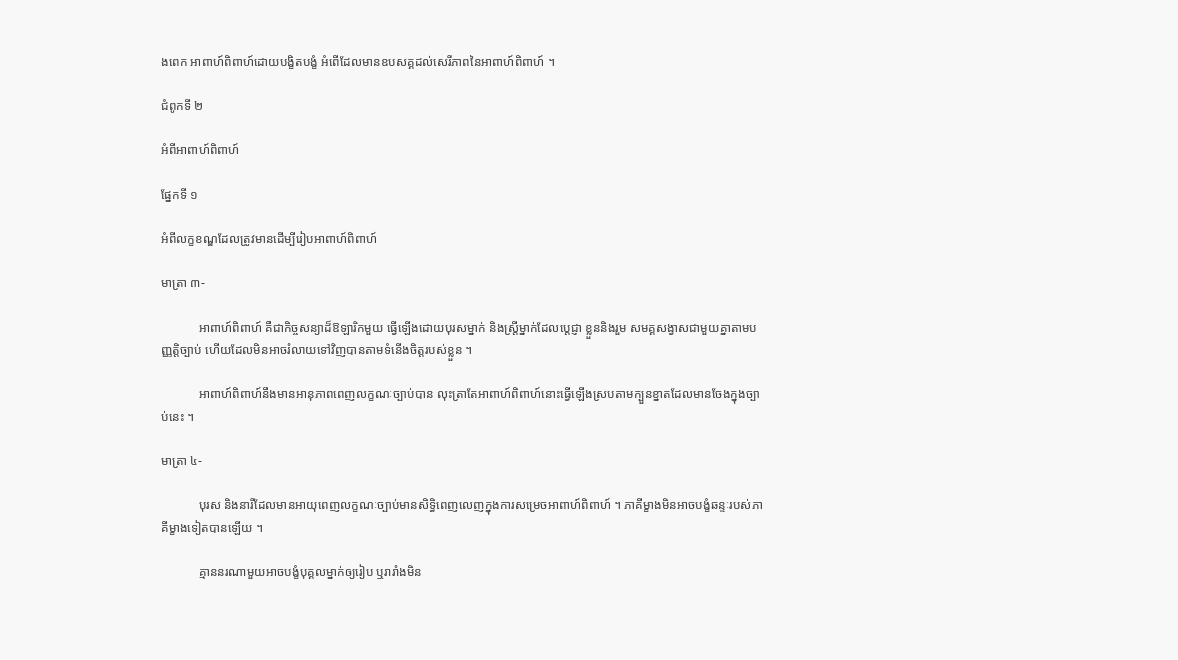ងពេក អាពាហ៍ពិពាហ៍ដោយបង្ខិតបង្ខំ អំពើដែលមានឧបសគ្គដល់សេរីភាពនៃអាពាហ៍ពិពាហ៍ ។

ជំពូកទី ២

អំពីអាពាហ៍ពិពាហ៍

ផ្នែកទី ១

អំពីលក្ខខណ្ឌដែលត្រូវមានដើម្បីរៀបអាពាហ៍ពិពាហ៍

មាត្រា ៣-

            អាពាហ៍ពិពាហ៍ គឺជាកិច្ចសន្យាដ៏ឱឡារិកមួយ ធ្វើឡើងដោយបុរសម្នាក់ និងស្រ្តីម្នាក់ដែលប្តេជ្ញា ខ្លួននិងរួម សមគ្គសង្វាសជាមួយគ្នាតាមបញ្ញត្តិច្បាប់ ហើយដែលមិនអាចរំលាយទៅវិញបានតាមទំនើងចិត្តរបស់ខ្លួន ។

            អាពាហ៍ពិពាហ៍នឹងមានអានុភាពពេញលក្ខណៈច្បាប់បាន លុះត្រាតែអាពាហ៍ពិពាហ៍នោះធ្វើឡើងស្របតាមក្បួនខ្នាតដែលមានចែងក្នុងច្បាប់នេះ ។

មាត្រា ៤-

            បុរស និងនារីដែលមានអាយុពេញលក្ខណៈច្បាប់មានសិទ្ធិពេញលេញក្នុងការសម្រេចអាពាហ៍ពិពាហ៍ ។ ភាគីម្ខាងមិនអាចបង្ខំឆន្ទៈរបស់ភាគីម្ខាងទៀតបានឡើយ ។

            គ្មាននរណាមួយអាចបង្ខំបុគ្គលម្នាក់ឲ្យរៀប ឬរារាំងមិន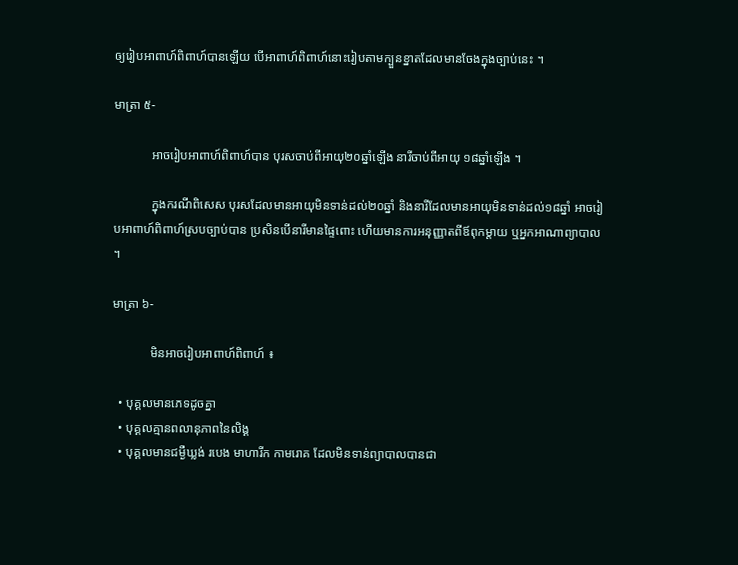ឲ្យរៀបអាពាហ៍ពិពាហ៍បានឡើយ បើអាពាហ៍ពិពាហ៍នោះរៀបតាមក្បួនខ្នាតដែលមានចែងក្នុងច្បាប់នេះ ។

មាត្រា ៥-

            អាចរៀបអាពាហ៍ពិពាហ៍បាន បុរសចាប់ពីអាយុ២០ឆ្នាំឡើង នារីចាប់ពីអាយុ ១៨ឆ្នាំឡើង ។

            ក្នុងករណីពិសេស បុរសដែលមានអាយុមិនទាន់ដល់២០ឆ្នាំ និងនារីដែលមានអាយុមិនទាន់ដល់១៨ឆ្នាំ អាចរៀបអាពាហ៍ពិពាហ៍ស្របច្បាប់បាន ប្រសិនបើនារីមានផ្ទៃពោះ ហើយមានការអនុញ្ញាតពីឪពុកម្តាយ ឬអ្នកអាណាព្យាបាល ។

មាត្រា ៦-

            មិនអាចរៀបអាពាហ៍ពិពាហ៍ ៖

  • បុគ្គលមានភេទដូចគ្នា
  • បុគ្គលគ្មានពលានុភាពនៃលិង្គ
  • បុគ្គលមានជម្ងឺឃ្លង់ របេង មាហារីក កាមរោគ ដែលមិនទាន់ព្យាបាលបានជា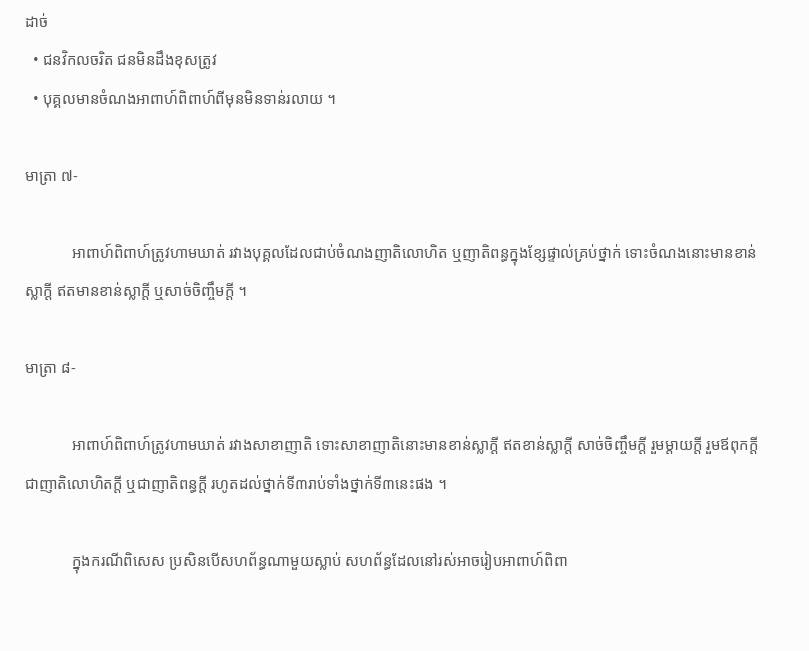ដាច់
  • ជនវិកលចរិត ជនមិនដឹងខុសត្រូវ
  • បុគ្គលមានចំណងអាពាហ៍ពិពាហ៍ពីមុនមិនទាន់រលាយ ។

មាត្រា ៧-

            អាពាហ៍ពិពាហ៍ត្រូវហាមឃាត់ រវាងបុគ្គលដែលជាប់ចំណងញាតិលោហិត ឬញាតិពន្ធក្នុងខ្សែផ្ទាល់គ្រប់ថ្នាក់ ទោះចំណងនោះមានខាន់ស្លាក្តី ឥតមានខាន់ស្លាក្តី ឬសាច់ចិញ្ចឹមក្តី ។

មាត្រា ៨-

            អាពាហ៍ពិពាហ៍ត្រូវហាមឃាត់ រវាងសាខាញាតិ ទោះសាខាញាតិនោះមានខាន់ស្លាក្តី ឥតខាន់ស្លាក្តី សាច់ចិញ្ចឹមក្តី រួមម្តាយក្តី រួមឪពុកក្តី ជាញាតិលោហិតក្តី ឬជាញាតិពន្ធក្តី រហូតដល់ថ្នាក់ទី៣រាប់ទាំងថ្នាក់ទី៣នេះផង ។

            ក្នុងករណីពិសេស ប្រសិនបើសហព័ន្ធណាមួយស្លាប់ សហព័ន្ធដែលនៅរស់អាចរៀបអាពាហ៍ពិពា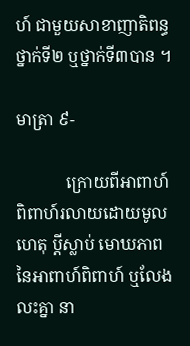ហ៍ ជាមួយសាខាញាតិពន្ធ ថ្នាក់ទី២ ឬថ្នាក់ទី៣បាន ។

មាត្រា ៩-

            ក្រោយពីអាពាហ៍ពិពាហ៍រលាយដោយមូលហេតុ ប្តីស្លាប់ មោឃភាពនៃអាពាហ៍ពិពាហ៍ ឬលែងលះគ្នា នា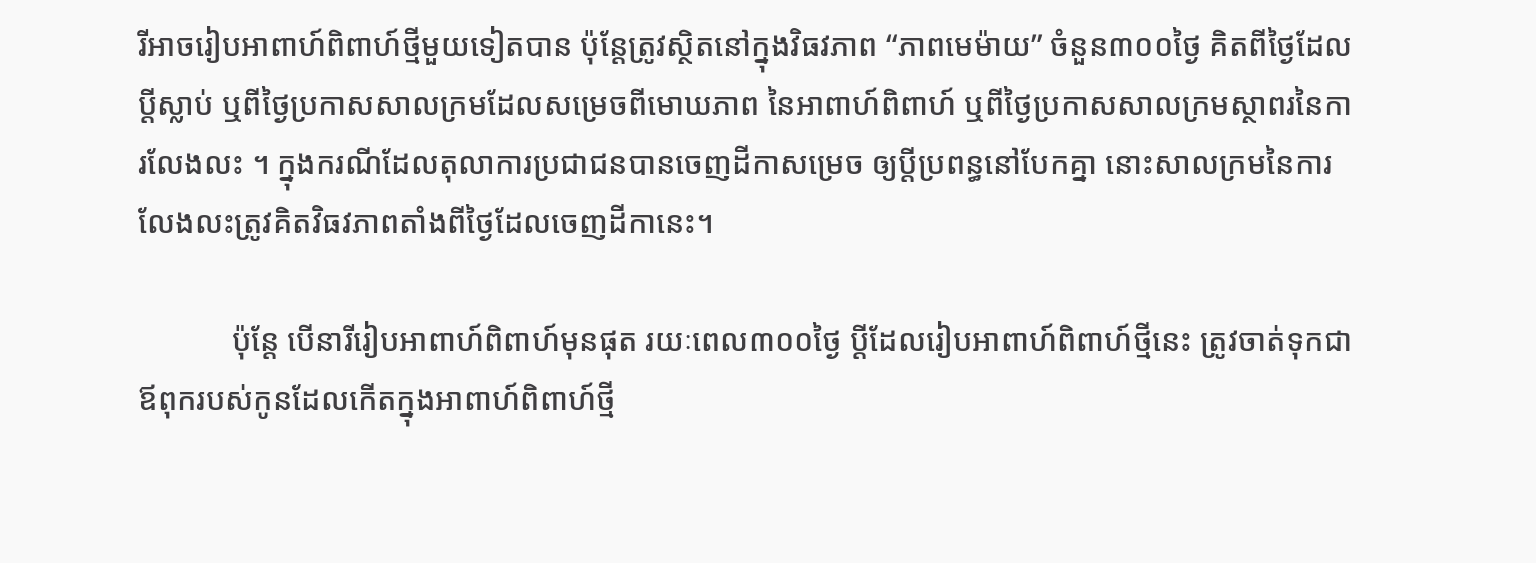រីអាចរៀបអាពាហ៍ពិពាហ៍ថ្មីមួយទៀតបាន ប៉ុន្តែត្រូវស្ថិតនៅក្នុងវិធវភាព “ភាពមេម៉ាយ” ចំនួន៣០០ថ្ងៃ គិតពីថ្ងៃដែលប្តីស្លាប់ ឬពីថ្ងៃប្រកាសសាលក្រមដែលសម្រេចពីមោឃភាព នៃអាពាហ៍ពិពាហ៍ ឬពីថ្ងៃប្រកាសសាលក្រមស្ថាពរនៃការលែងលះ ។ ក្នុងករណីដែលតុលាការប្រជាជនបានចេញដីកាសម្រេច ឲ្យប្តីប្រពន្ធនៅបែកគ្នា នោះសាលក្រមនៃការលែងលះត្រូវគិតវិធវភាពតាំងពីថ្ងៃដែលចេញដីកានេះ។

            ប៉ុន្តែ បើនារីរៀបអាពាហ៍ពិពាហ៍មុនផុត រយៈពេល៣០០ថ្ងៃ ប្តីដែលរៀបអាពាហ៍ពិពាហ៍ថ្មីនេះ ត្រូវចាត់ទុកជាឪពុករបស់កូនដែលកើតក្នុងអាពាហ៍ពិពាហ៍ថ្មី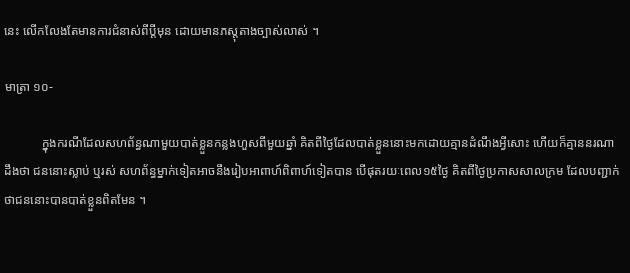នេះ លើកលែងតែមានការជំនាស់ពីប្តីមុន ដោយមានភស្តុតាងច្បាស់លាស់ ។

មាត្រា ១០-

            ក្នុងករណីដែលសហព័ន្ធណាមួយបាត់ខ្លួនកន្លងហួសពីមួយឆ្នាំ គិតពីថ្ងៃដែលបាត់ខ្លួននោះមកដោយគ្មានដំណឹងអ្វីសោះ ហើយក៏គ្មាននរណាដឹងថា ជននោះស្លាប់ ឬរស់ សហព័ន្ធម្នាក់ទៀតអាចនឹងរៀបអាពាហ៍ពិពាហ៍ទៀតបាន បើផុតរយៈពេល១៥ថ្ងៃ គិតពីថ្ងៃប្រកាសសាលក្រម ដែលបញ្ជាក់ថាជននោះបានបាត់ខ្លួនពិតមែន ។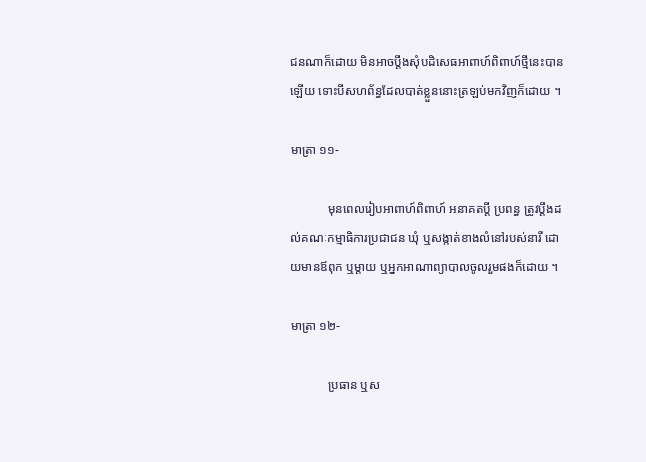ជនណាក៏ដោយ មិនអាចប្តឹងសុំបដិសេធអាពាហ៍ពិពាហ៍ថ្មីនេះបានឡើយ ទោះបីសហព័ន្ធដែលបាត់ខ្លួននោះត្រឡប់មកវិញក៏ដោយ ។

មាត្រា ១១-

            មុនពេលរៀបអាពាហ៍ពិពាហ៍ អនាគតប្តី ប្រពន្ធ ត្រូវប្តឹងដល់គណៈកម្មាធិការប្រជាជន ឃុំ ឬសង្កាត់ខាងលំនៅរបស់នារី ដោយមានឪពុក ឬម្តាយ ឬអ្នកអាណាព្យាបាលចូលរួមផងក៏ដោយ ។

មាត្រា ១២-

            ប្រធាន ឬស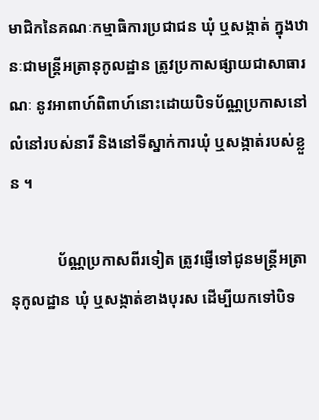មាជិកនៃគណៈកម្មាធិការប្រជាជន ឃុំ ឬសង្កាត់ ក្នុងឋានៈជាមន្រ្តីអត្រានុកូលដ្ឋាន ត្រូវប្រកាសផ្សាយជាសាធារណៈ នូវអាពាហ៍ពិពាហ៍នោះដោយបិទប័ណ្ណប្រកាសនៅលំនៅរបស់នារី និងនៅទីស្នាក់ការឃុំ ឬសង្កាត់របស់ខ្លួន ។

            ប័ណ្ណប្រកាសពីរទៀត ត្រូវផ្ញើទៅជូនមន្រ្តីអត្រានុកូលដ្ឋាន ឃុំ ឬសង្កាត់ខាងបុរស ដើម្បីយកទៅបិទ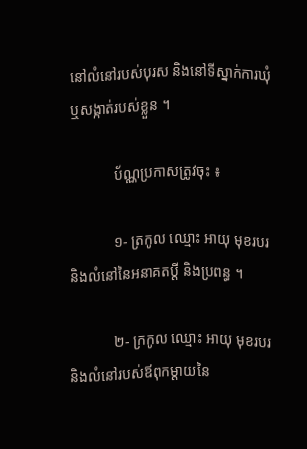នៅលំនៅរបស់បុរស និងនៅទីស្នាក់ការឃុំ ឬសង្កាត់របស់ខ្លួន ។

            ប័ណ្ណប្រកាសត្រូវចុះ ៖

            ១- ត្រកូល ឈ្មោះ អាយុ មុខរបរ និងលំនៅនៃអនាគតប្តី និងប្រពន្ធ ។

            ២- ក្រកូល ឈ្មោះ អាយុ មុខរបរ និងលំនៅរបស់ឪពុកម្តាយនៃ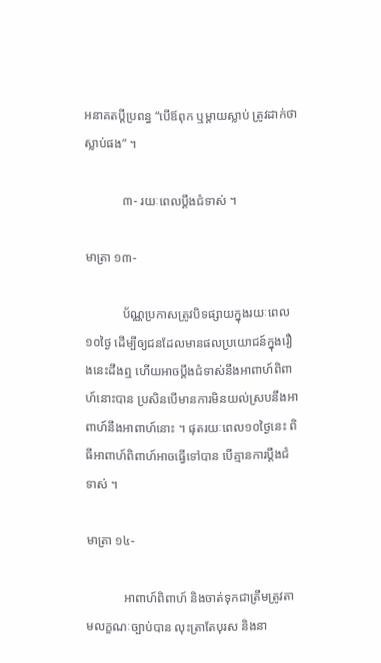អនាគតប្តីប្រពន្ធ “បើឪពុក ឬម្តាយស្លាប់ ត្រូវដាក់ថាស្លាប់ផង” ។

            ៣- រយៈពេលប្តឹងជំទាស់ ។

មាត្រា ១៣-

            ប័ណ្ណប្រកាសត្រូវបិទផ្សាយក្នុងរយៈពេល១០ថ្ងៃ ដើម្បីឲ្យជនដែលមានផលប្រយោជន៍ក្នុងរឿងនេះដឹងឮ ហើយអាចប្តឹងជំទាស់នឹងអាពាហ៍ពិពាហ៍នោះបាន ប្រសិនបើមានការមិនយល់ស្របនឹងអាពាហ៍នឹងអាពាហ៍នោះ ។ ផុតរយៈពេល១០ថ្ងៃនេះ ពិធីអាពាហ៍ពិពាហ៍អាចធ្វើទៅបាន បើគ្មានការប្តឹងជំទាស់ ។

មាត្រា ១៤-

            អាពាហ៍ពិពាហ៍ និងចាត់ទុកជាត្រឹមត្រូវតាមលក្ខណៈច្បាប់បាន លុះត្រាតែបុរស និងនា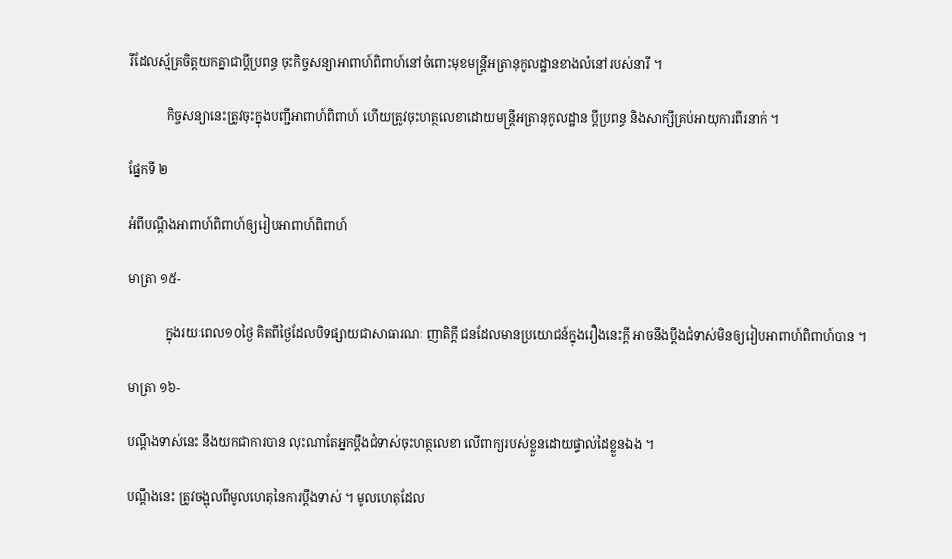រីដែលស្ម័គ្រចិត្តយកគ្នាជាប្តីប្រពន្ធ ចុះកិច្ចសន្យាអាពាហ៍ពិពាហ៍នៅចំពោះមុខមន្រ្តីអត្រានុកូលដ្ឋានខាងលំនៅរបស់នារី ។

            កិច្ចសន្យានេះត្រូវចុះក្នុងបញ្ជីអាពាហ៍ពិពាហ៍ ហើយត្រូវចុះហត្ថលេខាដោយមន្រ្តីអត្រានុកូលដ្ឋាន ប្តីប្រពន្ធ និងសាក្សីគ្រប់អាយុការពីរនាក់ ។

ផ្នែកទី ២

អំពីបណ្តឹងអាពាហ៍ពិពាហ៍ឲ្យរៀបអាពាហ៍ពិពាហ៍

មាត្រា ១៥-

            ក្នុងរយៈពេល១០ថ្ងៃ គិតពីថ្ងៃដែលបិទផ្សាយជាសាធារណៈ ញាតិក្តី ជនដែលមានប្រយោជន៍ក្នុងរឿងនេះក្តី អាចនឹងប្តឹងជំទាស់មិនឲ្យរៀបអាពាហ៍ពិពាហ៍បាន ។

មាត្រា ១៦-

បណ្តឹងទាស់នេះ នឹងយកជាការបាន លុះណាតែអ្នកប្តឹងជំទាស់ចុះហត្ថលេខា លើពាក្យរបស់ខ្លួនដោយផ្ទាល់ដៃខ្លួនឯង ។

បណ្តឹងនេះ ត្រូវចង្អុលពីមូលហេតុនៃការប្តឹងទាស់ ។ មូលហេតុដែល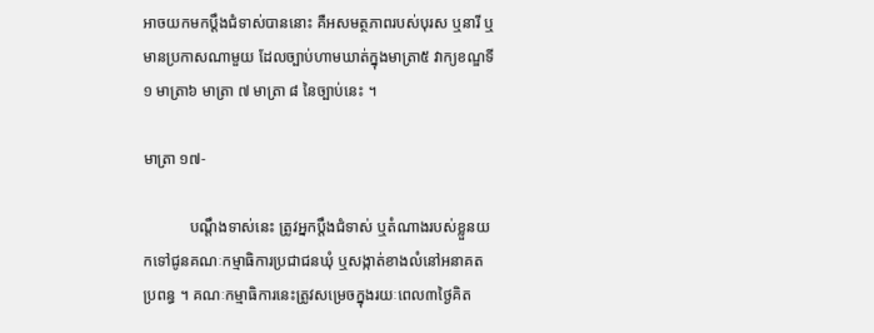អាចយកមកប្តឹងជំទាស់បាននោះ គឺអសមត្ថភាពរបស់បុរស ឬនារី ឬមានប្រកាសណាមួយ ដែលច្បាប់ហាមឃាត់ក្នុងមាត្រា៥ វាក្យខណ្ឌទី១ មាត្រា៦ មាត្រា ៧ មាត្រា ៨ នៃច្បាប់នេះ ។

មាត្រា ១៧-

            បណ្តឹងទាស់នេះ ត្រូវអ្នកប្តឹងជំទាស់ ឬតំណាងរបស់ខ្លួនយកទៅជូនគណៈកម្មាធិការប្រជាជនឃុំ ឬសង្កាត់ខាងលំនៅអនាគតប្រពន្ធ ។ គណៈកម្មាធិការនេះត្រូវសម្រេចក្នុងរយៈពេល៣ថ្ងៃគិត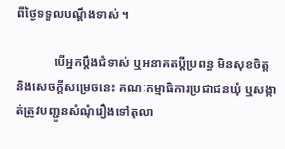ពីថ្ងៃទទួលបណ្តឹងទាស់ ។

            បើអ្នកប្តឹងជំទាស់ ឬអនាគតប្តីប្រពន្ធ មិនសុខចិត្តនិងសេចក្តីសម្រេចនេះ គណៈកម្មាធិការប្រជាជនឃុំ ឬសង្កាត់ត្រូវបញ្ជូនសំណុំរឿងទៅតុលា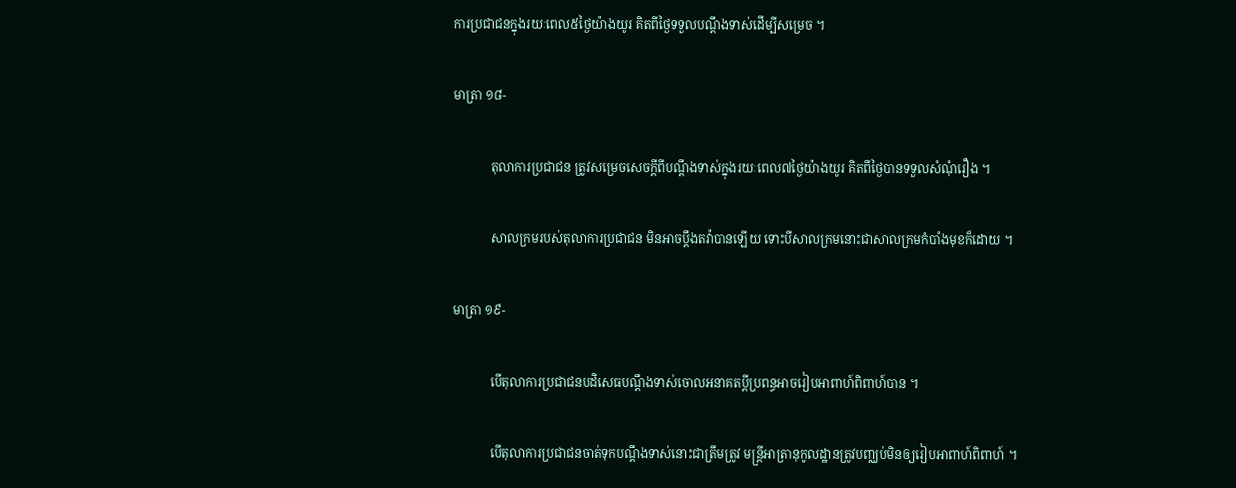ការប្រជាជនក្នុងរយៈពេល៥ថ្ងៃយ៉ាងយូរ គិតពីថ្ងៃទទួលបណ្តឹងទាស់ដើម្បីសម្រេច ។

មាត្រា ១៨-

            តុលាការប្រជាជន ត្រូវសម្រេចសេចក្តីពីបណ្តឹងទាស់ក្នុងរយៈពេល៧ថ្ងៃយ៉ាងយូរ គិតពីថ្ងៃបានទទួលសំណុំរឿង ។

            សាលក្រមរបស់តុលាការប្រជាជន មិនអាចប្តឹងតវ៉ាបានឡើយ ទោះបីសាលក្រមនោះជាសាលក្រមកំបាំងមុខក៏ដោយ ។

មាត្រា ១៩-

            បើតុលាការប្រជាជនបដិសេធបណ្តឹងទាស់ចោលអនាគតប្តីប្រពន្ធអាចរៀបអាពាហ៍ពិពាហ៍បាន ។

            បើតុលាការប្រជាជនចាត់ទុកបណ្តឹងទាស់នោះជាត្រឹមត្រូវ មន្ត្រីអាត្រានុកូលដ្ឋានត្រូវបញ្ឈប់មិនឲ្យរៀបអាពាហ៍ពិពាហ៍ ។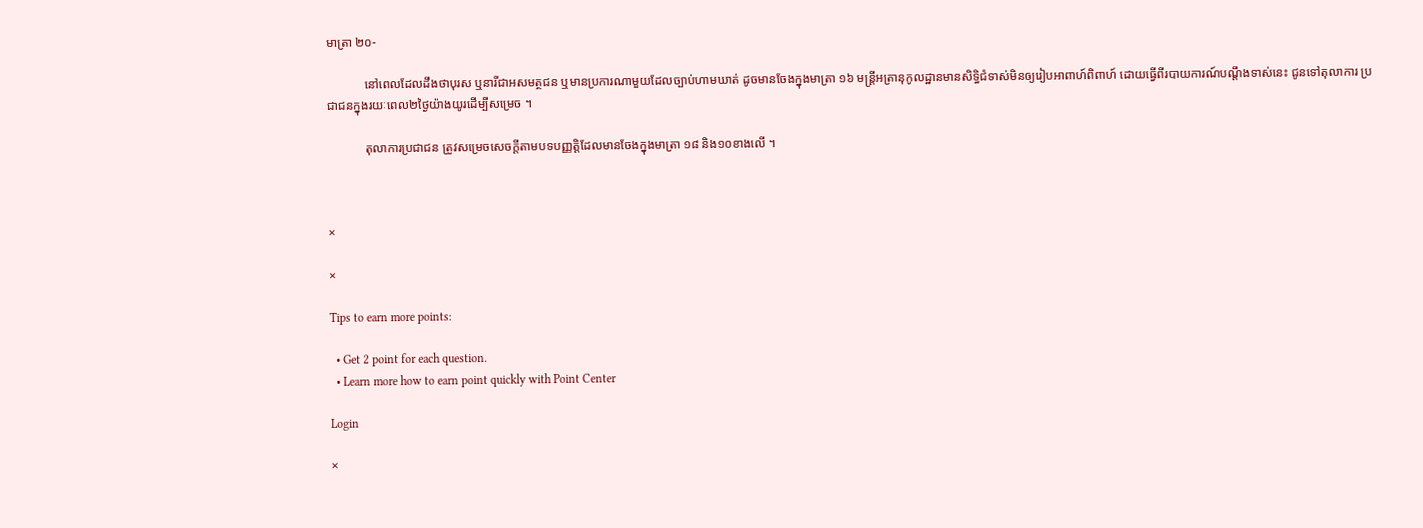មាត្រា ២០-

            នៅពេលដែលដឹងថាបុរស ឬនារីជាអសមត្ថជន ឬមានប្រការណាមួយដែលច្បាប់ហាមឃាត់ ដូចមានចែងក្នុងមាត្រា ១៦ មន្ត្រីអត្រានុកូលដ្ឋានមានសិទ្ធិជំទាស់មិនឲ្យរៀបអាពាហ៍ពិពាហ៍ ដោយធ្វើពីរបាយការណ៍បណ្តឹងទាស់នេះ ជូនទៅតុលាការ ប្រជាជនក្នុងរយៈពេល២ថ្ងៃយ៉ាងយូរដើម្បីសម្រេច ។

            តុលាការប្រជាជន ត្រូវសម្រេចសេចក្តីតាមបទបញ្ញត្តិដែលមានចែងក្នុងមាត្រា ១៨ និង១០ខាងលើ ។



×

×

Tips to earn more points:

  • Get 2 point for each question.
  • Learn more how to earn point quickly with Point Center

Login

×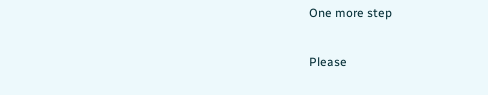One more step

Please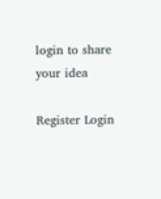login to share your idea

Register Login